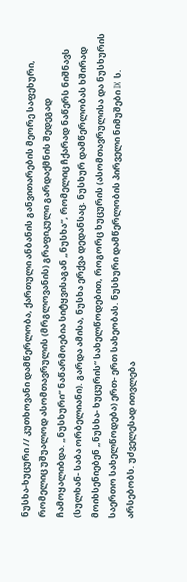ნუსხა-ხუცური // კუთხოვანი დამწერლობა, ქართული ანბანის განვითარების მეორე საფეხური, რომელიც უშუალოდ ასომთავრულის (მრგლოვანის) გრაფიკული გარდაქმნის შედეგად ჩამოყალიბდა. „ნუსხური“ ნაწარმოებია სიტყვისაგან „ნუსხა“, რომელიც ჩქარად ნაწერს ნიშნავს (სულხან- საბა ორბელიანი). გარდა ამისა, ნუსხა ერქვა დედანსაც. ნუსხურ დამწერლობას ხშირად მოიხსენიებენ „ნუსხა- ხუცურის“ სახელწოდებით, როგორც ხუცურის (ასომთავრულისა და ნუსხურის საერთო სახელწოდება) ერთ- ერთ სახეობას. ნუსხური დამწერლობის პირველი ნიმუშები IX ს. არსებობს. უძველესად ითვლება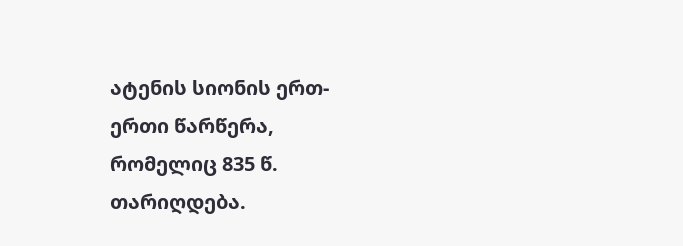ატენის სიონის ერთ- ერთი წარწერა, რომელიც 835 წ. თარიღდება.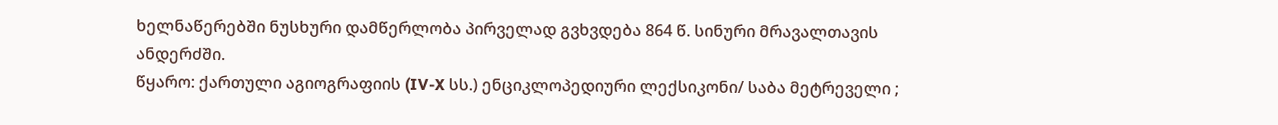ხელნაწერებში ნუსხური დამწერლობა პირველად გვხვდება 864 წ. სინური მრავალთავის ანდერძში.
წყარო: ქართული აგიოგრაფიის (IV-X სს.) ენციკლოპედიური ლექსიკონი/ საბა მეტრეველი ;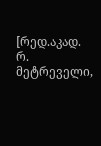[რედ.აკად. რ. მეტრეველი,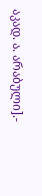აკად. ა. არაბული].-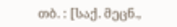თბ. : [საქ. მეცნ.,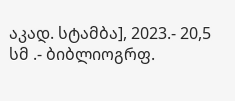აკად. სტამბა], 2023.- 20,5 სმ .- ბიბლიოგრფ.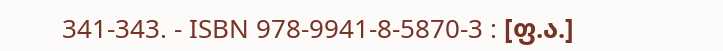341-343. - ISBN 978-9941-8-5870-3 : [ფ.ა.]